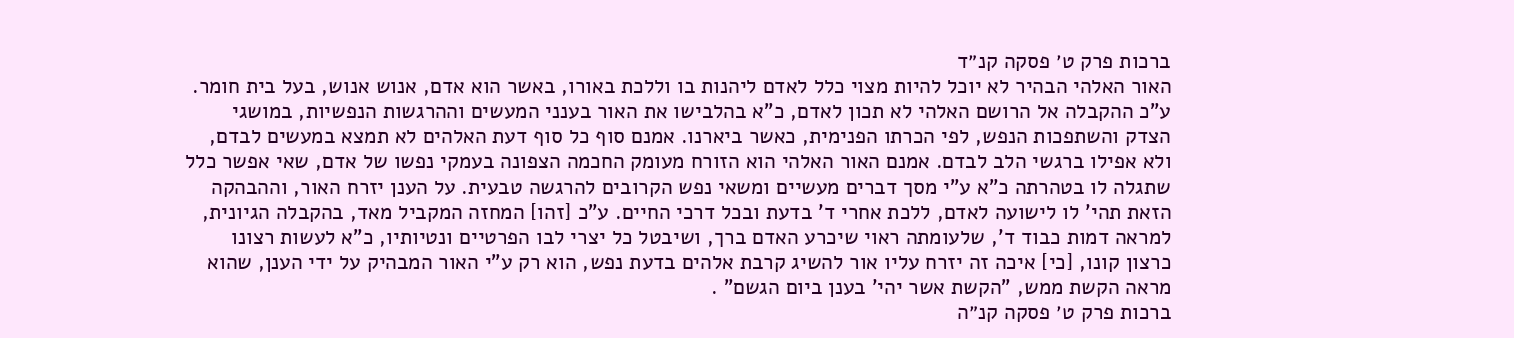ברכות פרק ט׳ פסקה קנ״ד
האור האלהי הבהיר לא יוכל להיות מצוי כלל לאדם ליהנות בו וללכת באורו, באשר הוא אדם, אנוש אנוש, בעל בית חומר. ע"כ ההקבלה אל הרושם האלהי לא תכון לאדם, כ"א בהלבישו את האור בענני המעשים וההרגשות הנפשיות, במושגי הצדק והשתפכות הנפש, לפי הכרתו הפנימית, כאשר ביארנו. אמנם סוף כל סוף דעת האלהים לא תמצא במעשים לבדם, ולא אפילו ברגשי הלב לבדם. אמנם האור האלהי הוא הזורח מעומק החכמה הצפונה בעמקי נפשו של אדם, שאי אפשר כלל שתגלה לו בטהרתה כ"א ע"י מסך דברים מעשיים ומשאי נפש הקרובים להרגשה טבעית. על הענן יזרח האור, וההבהקה הזאת תהי' לו לישועה לאדם, ללכת אחרי ד' בדעת ובכל דרכי החיים. ע"כ [זהו] המחזה המקביל מאד, בהקבלה הגיונית, למראה דמות כבוד ד', שלעומתה ראוי שיכרע האדם ברך, ושיבטל כל יצרי לבו הפרטיים ונטיותיו, כ"א לעשות רצונו כרצון קונו, [כי] איכה זה יזרח עליו אור להשיג קרבת אלהים בדעת נפש, הוא רק ע"י האור המבהיק על ידי הענן, שהוא מראה הקשת ממש, "הקשת אשר יהי' בענן ביום הגשם" .
ברכות פרק ט׳ פסקה קנ״ה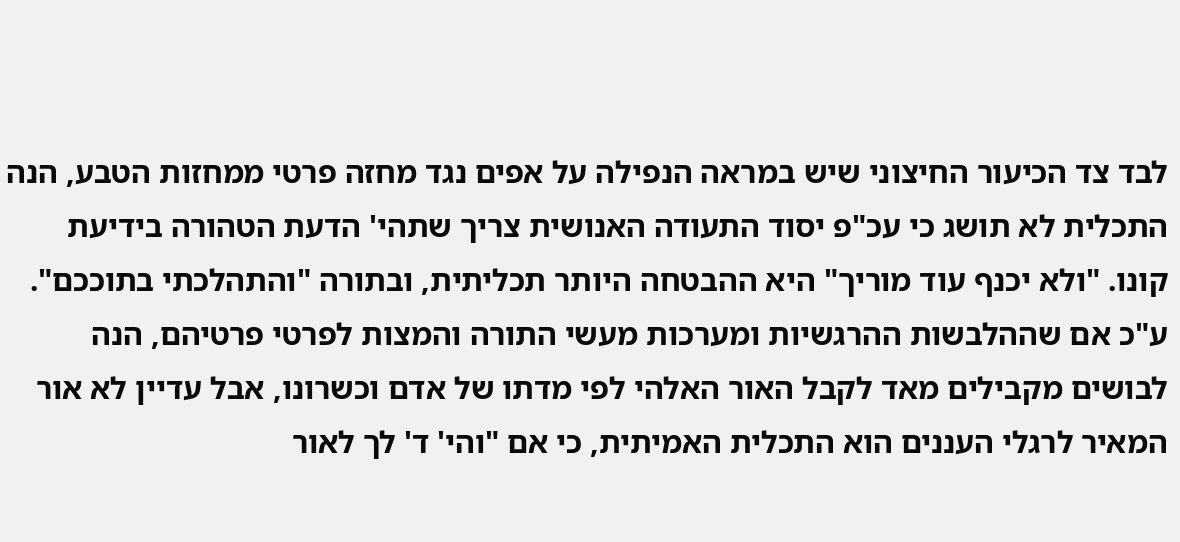לבד צד הכיעור החיצוני שיש במראה הנפילה על אפים נגד מחזה פרטי ממחזות הטבע, הנה התכלית לא תושג כי עכ"פ יסוד התעודה האנושית צריך שתהי' הדעת הטהורה בידיעת קונו. "ולא יכנף עוד מוריך" היא ההבטחה היותר תכליתית, ובתורה "והתהלכתי בתוככם". ע"כ אם שההלבשות ההרגשיות ומערכות מעשי התורה והמצות לפרטי פרטיהם, הנה לבושים מקבילים מאד לקבל האור האלהי לפי מדתו של אדם וכשרונו, אבל עדיין לא אור המאיר לרגלי העננים הוא התכלית האמיתית, כי אם "והי' ד' לך לאור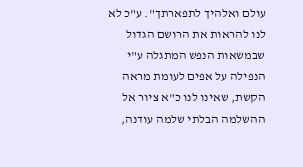עולם ואלהיך לתפארתך". ע"כ לא לנו להראות את הרושם הגדול שבמשאות הנפש המתגלה ע"י הנפילה על אפים לעומת מראה הקשת, שאינו לנו כ"א ציור אל ההשלמה הבלתי שלמה עודנה,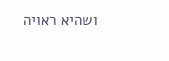ושהיא ראויה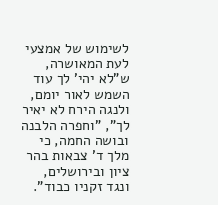לשימוש של אמצעי לעת המאושרה, ש"לא יהי' לך עוד השמש לאור יומם, ולנגה הירח לא יאיר לך", "וחפרה הלבנה ובושה החמה, כי מלך ד' צבאות בהר ציון ובירושלים, ונגד זקניו כבוד".